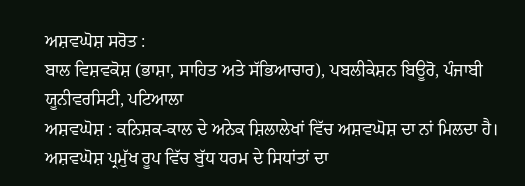ਅਸ਼ਵਘੋਸ਼ ਸਰੋਤ :
ਬਾਲ ਵਿਸ਼ਵਕੋਸ਼ (ਭਾਸ਼ਾ, ਸਾਹਿਤ ਅਤੇ ਸੱਭਿਆਚਾਰ), ਪਬਲੀਕੇਸ਼ਨ ਬਿਊਰੋ, ਪੰਜਾਬੀ ਯੂਨੀਵਰਸਿਟੀ, ਪਟਿਆਲਾ
ਅਸ਼ਵਘੋਸ਼ : ਕਨਿਸ਼ਕ-ਕਾਲ ਦੇ ਅਨੇਕ ਸ਼ਿਲਾਲੇਖਾਂ ਵਿੱਚ ਅਸ਼ਵਘੋਸ਼ ਦਾ ਨਾਂ ਮਿਲਦਾ ਹੈ। ਅਸ਼ਵਘੋਸ਼ ਪ੍ਰਮੁੱਖ ਰੂਪ ਵਿੱਚ ਬੁੱਧ ਧਰਮ ਦੇ ਸਿਧਾਂਤਾਂ ਦਾ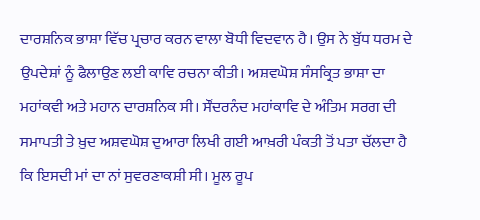ਦਾਰਸ਼ਨਿਕ ਭਾਸ਼ਾ ਵਿੱਚ ਪ੍ਰਚਾਰ ਕਰਨ ਵਾਲਾ ਬੋਧੀ ਵਿਦਵਾਨ ਹੈ। ਉਸ ਨੇ ਬੁੱਧ ਧਰਮ ਦੇ ਉਪਦੇਸ਼ਾਂ ਨੂੰ ਫੈਲਾਉਣ ਲਈ ਕਾਵਿ ਰਚਨਾ ਕੀਤੀ। ਅਸ਼ਵਘੋਸ਼ ਸੰਸਕ੍ਰਿਤ ਭਾਸ਼ਾ ਦਾ ਮਹਾਂਕਵੀ ਅਤੇ ਮਹਾਨ ਦਾਰਸ਼ਨਿਕ ਸੀ। ਸੌਂਦਰਨੰਦ ਮਹਾਂਕਾਵਿ ਦੇ ਅੰਤਿਮ ਸਰਗ ਦੀ ਸਮਾਪਤੀ ਤੇ ਖ਼ੁਦ ਅਸ਼ਵਘੋਸ਼ ਦੁਆਰਾ ਲਿਖੀ ਗਈ ਆਖ਼ਰੀ ਪੰਕਤੀ ਤੋਂ ਪਤਾ ਚੱਲਦਾ ਹੈ ਕਿ ਇਸਦੀ ਮਾਂ ਦਾ ਨਾਂ ਸੁਵਰਣਾਕਸ਼ੀ ਸੀ। ਮੂਲ ਰੂਪ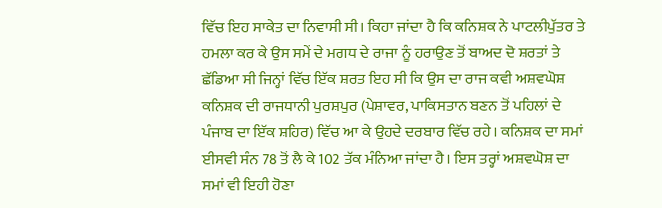ਵਿੱਚ ਇਹ ਸਾਕੇਤ ਦਾ ਨਿਵਾਸੀ ਸੀ। ਕਿਹਾ ਜਾਂਦਾ ਹੈ ਕਿ ਕਨਿਸ਼ਕ ਨੇ ਪਾਟਲੀਪੁੱਤਰ ਤੇ ਹਮਲਾ ਕਰ ਕੇ ਉਸ ਸਮੇਂ ਦੇ ਮਗਧ ਦੇ ਰਾਜਾ ਨੂੰ ਹਰਾਉਣ ਤੋਂ ਬਾਅਦ ਦੋ ਸ਼ਰਤਾਂ ਤੇ ਛੱਡਿਆ ਸੀ ਜਿਨ੍ਹਾਂ ਵਿੱਚ ਇੱਕ ਸ਼ਰਤ ਇਹ ਸੀ ਕਿ ਉਸ ਦਾ ਰਾਜ ਕਵੀ ਅਸ਼ਵਘੋਸ਼ ਕਨਿਸ਼ਕ ਦੀ ਰਾਜਧਾਨੀ ਪੁਰਸ਼ਪੁਰ (ਪੇਸ਼ਾਵਰ, ਪਾਕਿਸਤਾਨ ਬਣਨ ਤੋਂ ਪਹਿਲਾਂ ਦੇ ਪੰਜਾਬ ਦਾ ਇੱਕ ਸ਼ਹਿਰ) ਵਿੱਚ ਆ ਕੇ ਉਹਦੇ ਦਰਬਾਰ ਵਿੱਚ ਰਹੇ। ਕਨਿਸ਼ਕ ਦਾ ਸਮਾਂ ਈਸਵੀ ਸੰਨ 78 ਤੋਂ ਲੈ ਕੇ 102 ਤੱਕ ਮੰਨਿਆ ਜਾਂਦਾ ਹੈ। ਇਸ ਤਰ੍ਹਾਂ ਅਸ਼ਵਘੋਸ਼ ਦਾ ਸਮਾਂ ਵੀ ਇਹੀ ਹੋਣਾ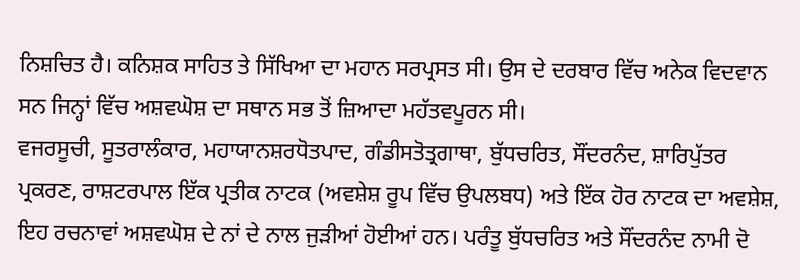ਨਿਸ਼ਚਿਤ ਹੈ। ਕਨਿਸ਼ਕ ਸਾਹਿਤ ਤੇ ਸਿੱਖਿਆ ਦਾ ਮਹਾਨ ਸਰਪ੍ਰਸਤ ਸੀ। ਉਸ ਦੇ ਦਰਬਾਰ ਵਿੱਚ ਅਨੇਕ ਵਿਦਵਾਨ ਸਨ ਜਿਨ੍ਹਾਂ ਵਿੱਚ ਅਸ਼ਵਘੋਸ਼ ਦਾ ਸਥਾਨ ਸਭ ਤੋਂ ਜ਼ਿਆਦਾ ਮਹੱਤਵਪੂਰਨ ਸੀ।
ਵਜਰਸੂਚੀ, ਸੂਤਰਾਲੰਕਾਰ, ਮਹਾਯਾਨਸ਼ਰਧੋਤਪਾਦ, ਗੰਡੀਸਤੋਤ੍ਰਗਾਥਾ, ਬੁੱਧਚਰਿਤ, ਸੌਂਦਰਨੰਦ, ਸ਼ਾਰਿਪੁੱਤਰ ਪ੍ਰਕਰਣ, ਰਾਸ਼ਟਰਪਾਲ ਇੱਕ ਪ੍ਰਤੀਕ ਨਾਟਕ (ਅਵਸ਼ੇਸ਼ ਰੂਪ ਵਿੱਚ ਉਪਲਬਧ) ਅਤੇ ਇੱਕ ਹੋਰ ਨਾਟਕ ਦਾ ਅਵਸ਼ੇਸ਼, ਇਹ ਰਚਨਾਵਾਂ ਅਸ਼ਵਘੋਸ਼ ਦੇ ਨਾਂ ਦੇ ਨਾਲ ਜੁੜੀਆਂ ਹੋਈਆਂ ਹਨ। ਪਰੰਤੂ ਬੁੱਧਚਰਿਤ ਅਤੇ ਸੌਂਦਰਨੰਦ ਨਾਮੀ ਦੋ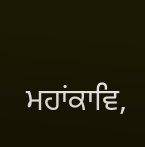ਮਹਾਂਕਾਵਿ,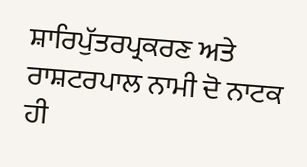ਸ਼ਾਰਿਪੁੱਤਰਪ੍ਰਕਰਣ ਅਤੇ ਰਾਸ਼ਟਰਪਾਲ ਨਾਮੀ ਦੋ ਨਾਟਕ ਹੀ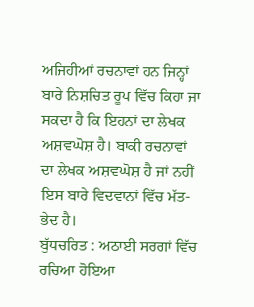ਅਜਿਹੀਆਂ ਰਚਨਾਵਾਂ ਹਨ ਜਿਨ੍ਹਾਂ ਬਾਰੇ ਨਿਸ਼ਚਿਤ ਰੂਪ ਵਿੱਚ ਕਿਹਾ ਜਾ ਸਕਦਾ ਹੈ ਕਿ ਇਹਨਾਂ ਦਾ ਲੇਖਕ ਅਸ਼ਵਘੋਸ਼ ਹੈ। ਬਾਕੀ ਰਚਨਾਵਾਂ ਦਾ ਲੇਖਕ ਅਸ਼ਵਘੋਸ਼ ਹੈ ਜਾਂ ਨਹੀਂ ਇਸ ਬਾਰੇ ਵਿਦਵਾਨਾਂ ਵਿੱਚ ਮੱਤ-ਭੇਦ ਹੈ।
ਬੁੱਧਚਰਿਤ : ਅਠਾਈ ਸਰਗਾਂ ਵਿੱਚ ਰਚਿਆ ਹੋਇਆ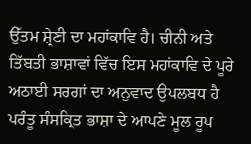ਉੱਤਮ ਸ਼੍ਰੇਣੀ ਦਾ ਮਹਾਂਕਾਵਿ ਹੈ। ਚੀਨੀ ਅਤੇ ਤਿੱਬਤੀ ਭਾਸ਼ਾਵਾਂ ਵਿੱਚ ਇਸ ਮਹਾਂਕਾਵਿ ਦੇ ਪੂਰੇ ਅਠਾਈ ਸਰਗਾਂ ਦਾ ਅਨੁਵਾਦ ਉਪਲਬਧ ਹੈ ਪਰੰਤੂ ਸੰਸਕ੍ਰਿਤ ਭਾਸ਼ਾ ਦੇ ਆਪਣੇ ਮੂਲ ਰੂਪ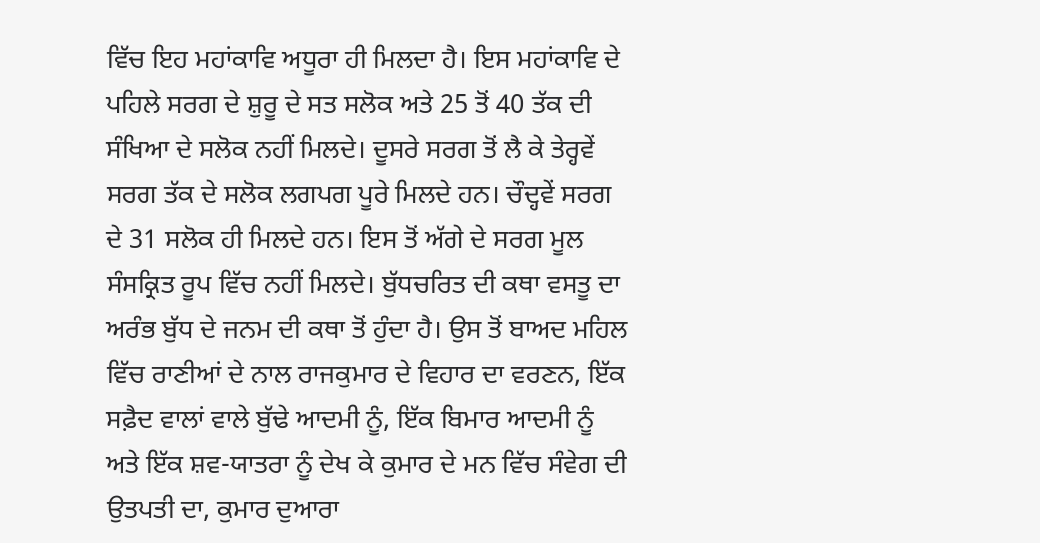ਵਿੱਚ ਇਹ ਮਹਾਂਕਾਵਿ ਅਧੂਰਾ ਹੀ ਮਿਲਦਾ ਹੈ। ਇਸ ਮਹਾਂਕਾਵਿ ਦੇ ਪਹਿਲੇ ਸਰਗ ਦੇ ਸ਼ੁਰੂ ਦੇ ਸਤ ਸਲੋਕ ਅਤੇ 25 ਤੋਂ 40 ਤੱਕ ਦੀ ਸੰਖਿਆ ਦੇ ਸਲੋਕ ਨਹੀਂ ਮਿਲਦੇ। ਦੂਸਰੇ ਸਰਗ ਤੋਂ ਲੈ ਕੇ ਤੇਰ੍ਹਵੇਂ ਸਰਗ ਤੱਕ ਦੇ ਸਲੋਕ ਲਗਪਗ ਪੂਰੇ ਮਿਲਦੇ ਹਨ। ਚੌਦ੍ਹਵੇਂ ਸਰਗ ਦੇ 31 ਸਲੋਕ ਹੀ ਮਿਲਦੇ ਹਨ। ਇਸ ਤੋਂ ਅੱਗੇ ਦੇ ਸਰਗ ਮੂਲ ਸੰਸਕ੍ਰਿਤ ਰੂਪ ਵਿੱਚ ਨਹੀਂ ਮਿਲਦੇ। ਬੁੱਧਚਰਿਤ ਦੀ ਕਥਾ ਵਸਤੂ ਦਾ ਅਰੰਭ ਬੁੱਧ ਦੇ ਜਨਮ ਦੀ ਕਥਾ ਤੋਂ ਹੁੰਦਾ ਹੈ। ਉਸ ਤੋਂ ਬਾਅਦ ਮਹਿਲ ਵਿੱਚ ਰਾਣੀਆਂ ਦੇ ਨਾਲ ਰਾਜਕੁਮਾਰ ਦੇ ਵਿਹਾਰ ਦਾ ਵਰਣਨ, ਇੱਕ ਸਫ਼ੈਦ ਵਾਲਾਂ ਵਾਲੇ ਬੁੱਢੇ ਆਦਮੀ ਨੂੰ, ਇੱਕ ਬਿਮਾਰ ਆਦਮੀ ਨੂੰ ਅਤੇ ਇੱਕ ਸ਼ਵ-ਯਾਤਰਾ ਨੂੰ ਦੇਖ ਕੇ ਕੁਮਾਰ ਦੇ ਮਨ ਵਿੱਚ ਸੰਵੇਗ ਦੀ ਉਤਪਤੀ ਦਾ, ਕੁਮਾਰ ਦੁਆਰਾ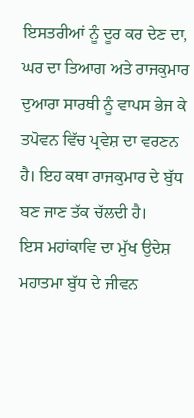ਇਸਤਰੀਆਂ ਨੂੰ ਦੂਰ ਕਰ ਦੇਣ ਦਾ, ਘਰ ਦਾ ਤਿਆਗ ਅਤੇ ਰਾਜਕੁਮਾਰ ਦੁਆਰਾ ਸਾਰਥੀ ਨੂੰ ਵਾਪਸ ਭੇਜ ਕੇ ਤਪੋਵਨ ਵਿੱਚ ਪ੍ਰਵੇਸ਼ ਦਾ ਵਰਣਨ ਹੈ। ਇਹ ਕਥਾ ਰਾਜਕੁਮਾਰ ਦੇ ਬੁੱਧ ਬਣ ਜਾਣ ਤੱਕ ਚੱਲਦੀ ਹੈ।
ਇਸ ਮਹਾਂਕਾਵਿ ਦਾ ਮੁੱਖ ਉਦੇਸ਼ ਮਹਾਤਮਾ ਬੁੱਧ ਦੇ ਜੀਵਨ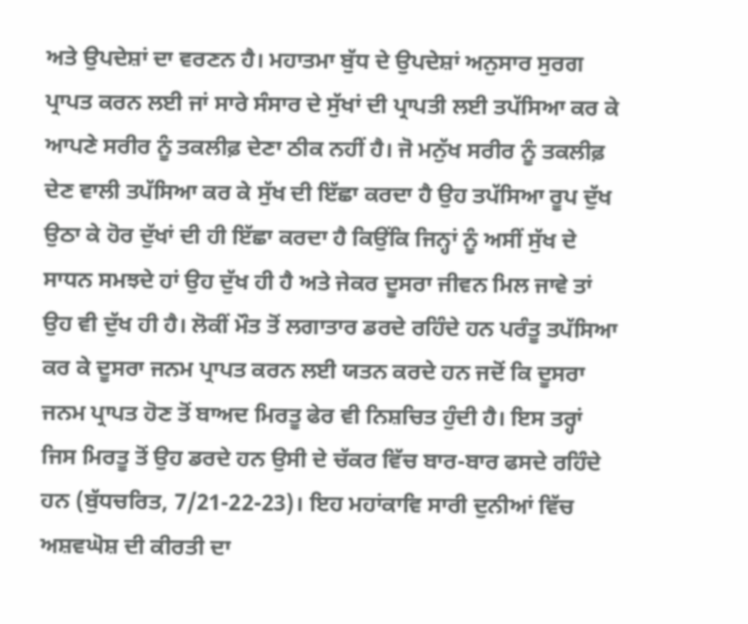ਅਤੇ ਉਪਦੇਸ਼ਾਂ ਦਾ ਵਰਣਨ ਹੈ। ਮਹਾਤਮਾ ਬੁੱਧ ਦੇ ਉਪਦੇਸ਼ਾਂ ਅਨੁਸਾਰ ਸੁਰਗ ਪ੍ਰਾਪਤ ਕਰਨ ਲਈ ਜਾਂ ਸਾਰੇ ਸੰਸਾਰ ਦੇ ਸੁੱਖਾਂ ਦੀ ਪ੍ਰਾਪਤੀ ਲਈ ਤਪੱਸਿਆ ਕਰ ਕੇ ਆਪਣੇ ਸਰੀਰ ਨੂੰ ਤਕਲੀਫ਼ ਦੇਣਾ ਠੀਕ ਨਹੀਂ ਹੈ। ਜੋ ਮਨੁੱਖ ਸਰੀਰ ਨੂੰ ਤਕਲੀਫ਼ ਦੇਣ ਵਾਲੀ ਤਪੱਸਿਆ ਕਰ ਕੇ ਸੁੱਖ ਦੀ ਇੱਛਾ ਕਰਦਾ ਹੈ ਉਹ ਤਪੱਸਿਆ ਰੂਪ ਦੁੱਖ ਉਠਾ ਕੇ ਹੋਰ ਦੁੱਖਾਂ ਦੀ ਹੀ ਇੱਛਾ ਕਰਦਾ ਹੈ ਕਿਉਂਕਿ ਜਿਨ੍ਹਾਂ ਨੂੰ ਅਸੀਂ ਸੁੱਖ ਦੇ ਸਾਧਨ ਸਮਝਦੇ ਹਾਂ ਉਹ ਦੁੱਖ ਹੀ ਹੈ ਅਤੇ ਜੇਕਰ ਦੂਸਰਾ ਜੀਵਨ ਮਿਲ ਜਾਵੇ ਤਾਂ ਉਹ ਵੀ ਦੁੱਖ ਹੀ ਹੈ। ਲੋਕੀਂ ਮੌਤ ਤੋਂ ਲਗਾਤਾਰ ਡਰਦੇ ਰਹਿੰਦੇ ਹਨ ਪਰੰਤੂ ਤਪੱਸਿਆ ਕਰ ਕੇ ਦੂਸਰਾ ਜਨਮ ਪ੍ਰਾਪਤ ਕਰਨ ਲਈ ਯਤਨ ਕਰਦੇ ਹਨ ਜਦੋਂ ਕਿ ਦੂਸਰਾ ਜਨਮ ਪ੍ਰਾਪਤ ਹੋਣ ਤੋਂ ਬਾਅਦ ਮਿਰਤੂ ਫੇਰ ਵੀ ਨਿਸ਼ਚਿਤ ਹੁੰਦੀ ਹੈ। ਇਸ ਤਰ੍ਹਾਂ ਜਿਸ ਮਿਰਤੂ ਤੋਂ ਉਹ ਡਰਦੇ ਹਨ ਉਸੀ ਦੇ ਚੱਕਰ ਵਿੱਚ ਬਾਰ-ਬਾਰ ਫਸਦੇ ਰਹਿੰਦੇ ਹਨ (ਬੁੱਧਚਰਿਤ, 7/21-22-23)। ਇਹ ਮਹਾਂਕਾਵਿ ਸਾਰੀ ਦੁਨੀਆਂ ਵਿੱਚ ਅਸ਼ਵਘੋਸ਼ ਦੀ ਕੀਰਤੀ ਦਾ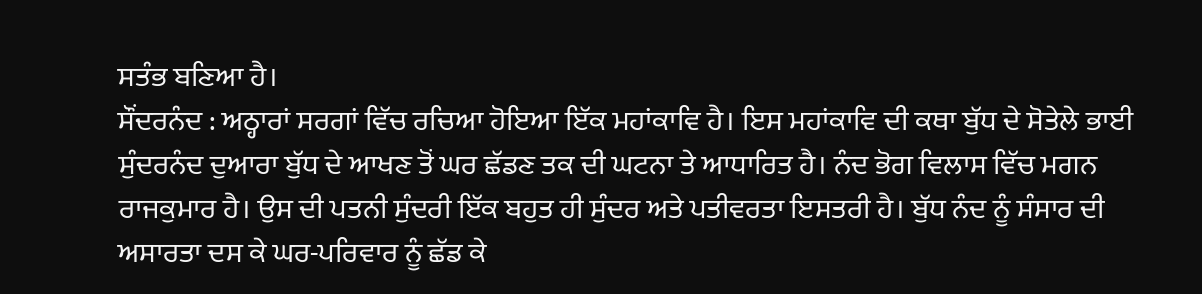ਸਤੰਭ ਬਣਿਆ ਹੈ।
ਸੌਂਦਰਨੰਦ : ਅਠ੍ਹਾਰਾਂ ਸਰਗਾਂ ਵਿੱਚ ਰਚਿਆ ਹੋਇਆ ਇੱਕ ਮਹਾਂਕਾਵਿ ਹੈ। ਇਸ ਮਹਾਂਕਾਵਿ ਦੀ ਕਥਾ ਬੁੱਧ ਦੇ ਸੋਤੇਲੇ ਭਾਈ ਸੁੰਦਰਨੰਦ ਦੁਆਰਾ ਬੁੱਧ ਦੇ ਆਖਣ ਤੋਂ ਘਰ ਛੱਡਣ ਤਕ ਦੀ ਘਟਨਾ ਤੇ ਆਧਾਰਿਤ ਹੈ। ਨੰਦ ਭੋਗ ਵਿਲਾਸ ਵਿੱਚ ਮਗਨ ਰਾਜਕੁਮਾਰ ਹੈ। ਉਸ ਦੀ ਪਤਨੀ ਸੁੰਦਰੀ ਇੱਕ ਬਹੁਤ ਹੀ ਸੁੰਦਰ ਅਤੇ ਪਤੀਵਰਤਾ ਇਸਤਰੀ ਹੈ। ਬੁੱਧ ਨੰਦ ਨੂੰ ਸੰਸਾਰ ਦੀ ਅਸਾਰਤਾ ਦਸ ਕੇ ਘਰ-ਪਰਿਵਾਰ ਨੂੰ ਛੱਡ ਕੇ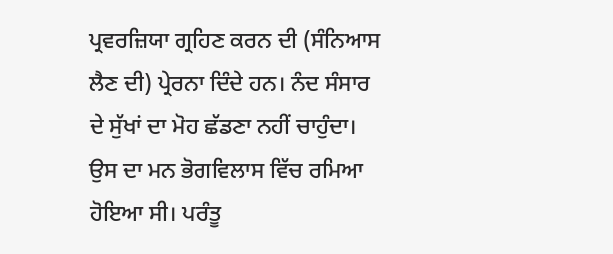ਪ੍ਰਵਰਜ਼ਿਯਾ ਗ੍ਰਹਿਣ ਕਰਨ ਦੀ (ਸੰਨਿਆਸ ਲੈਣ ਦੀ) ਪ੍ਰੇਰਨਾ ਦਿੰਦੇ ਹਨ। ਨੰਦ ਸੰਸਾਰ ਦੇ ਸੁੱਖਾਂ ਦਾ ਮੋਹ ਛੱਡਣਾ ਨਹੀਂ ਚਾਹੁੰਦਾ। ਉਸ ਦਾ ਮਨ ਭੋਗਵਿਲਾਸ ਵਿੱਚ ਰਮਿਆ ਹੋਇਆ ਸੀ। ਪਰੰਤੂ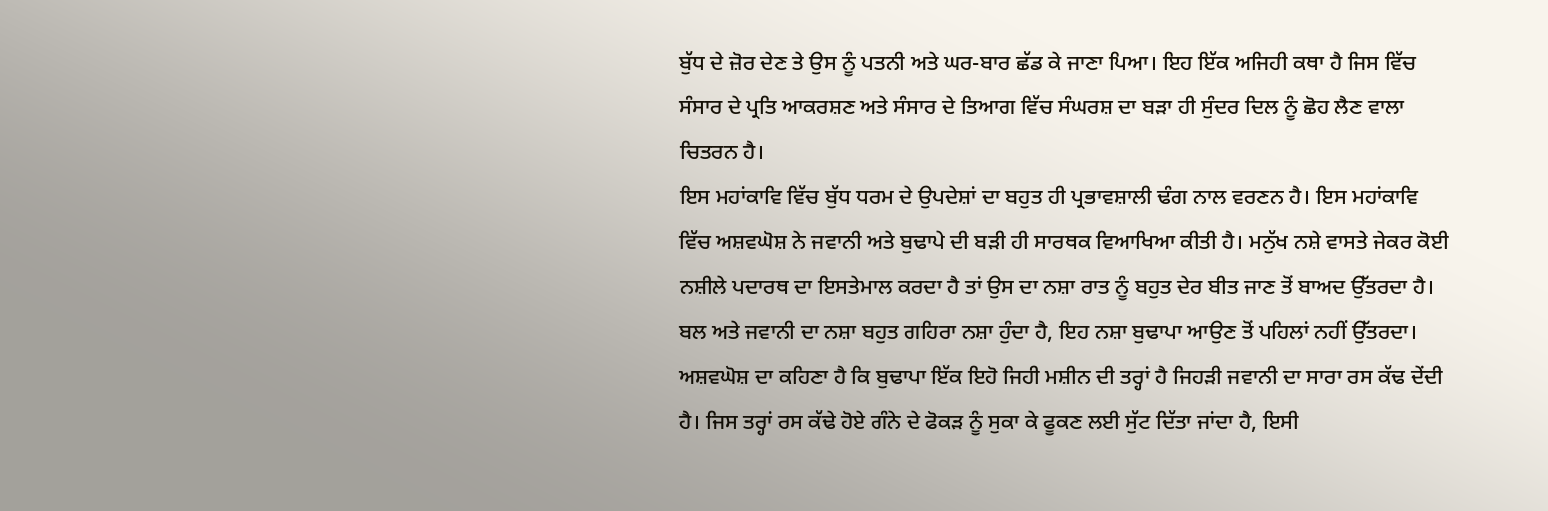ਬੁੱਧ ਦੇ ਜ਼ੋਰ ਦੇਣ ਤੇ ਉਸ ਨੂੰ ਪਤਨੀ ਅਤੇ ਘਰ-ਬਾਰ ਛੱਡ ਕੇ ਜਾਣਾ ਪਿਆ। ਇਹ ਇੱਕ ਅਜਿਹੀ ਕਥਾ ਹੈ ਜਿਸ ਵਿੱਚ ਸੰਸਾਰ ਦੇ ਪ੍ਰਤਿ ਆਕਰਸ਼ਣ ਅਤੇ ਸੰਸਾਰ ਦੇ ਤਿਆਗ ਵਿੱਚ ਸੰਘਰਸ਼ ਦਾ ਬੜਾ ਹੀ ਸੁੰਦਰ ਦਿਲ ਨੂੰ ਛੋਹ ਲੈਣ ਵਾਲਾ ਚਿਤਰਨ ਹੈ।
ਇਸ ਮਹਾਂਕਾਵਿ ਵਿੱਚ ਬੁੱਧ ਧਰਮ ਦੇ ਉਪਦੇਸ਼ਾਂ ਦਾ ਬਹੁਤ ਹੀ ਪ੍ਰਭਾਵਸ਼ਾਲੀ ਢੰਗ ਨਾਲ ਵਰਣਨ ਹੈ। ਇਸ ਮਹਾਂਕਾਵਿ ਵਿੱਚ ਅਸ਼ਵਘੋਸ਼ ਨੇ ਜਵਾਨੀ ਅਤੇ ਬੁਢਾਪੇ ਦੀ ਬੜੀ ਹੀ ਸਾਰਥਕ ਵਿਆਖਿਆ ਕੀਤੀ ਹੈ। ਮਨੁੱਖ ਨਸ਼ੇ ਵਾਸਤੇ ਜੇਕਰ ਕੋਈ ਨਸ਼ੀਲੇ ਪਦਾਰਥ ਦਾ ਇਸਤੇਮਾਲ ਕਰਦਾ ਹੈ ਤਾਂ ਉਸ ਦਾ ਨਸ਼ਾ ਰਾਤ ਨੂੰ ਬਹੁਤ ਦੇਰ ਬੀਤ ਜਾਣ ਤੋਂ ਬਾਅਦ ਉੱਤਰਦਾ ਹੈ। ਬਲ ਅਤੇ ਜਵਾਨੀ ਦਾ ਨਸ਼ਾ ਬਹੁਤ ਗਹਿਰਾ ਨਸ਼ਾ ਹੁੰਦਾ ਹੈ, ਇਹ ਨਸ਼ਾ ਬੁਢਾਪਾ ਆਉਣ ਤੋਂ ਪਹਿਲਾਂ ਨਹੀਂ ਉੱਤਰਦਾ। ਅਸ਼ਵਘੋਸ਼ ਦਾ ਕਹਿਣਾ ਹੈ ਕਿ ਬੁਢਾਪਾ ਇੱਕ ਇਹੋ ਜਿਹੀ ਮਸ਼ੀਨ ਦੀ ਤਰ੍ਹਾਂ ਹੈ ਜਿਹੜੀ ਜਵਾਨੀ ਦਾ ਸਾਰਾ ਰਸ ਕੱਢ ਦੇਂਦੀ ਹੈ। ਜਿਸ ਤਰ੍ਹਾਂ ਰਸ ਕੱਢੇ ਹੋਏ ਗੰਨੇ ਦੇ ਫੋਕੜ ਨੂੰ ਸੁਕਾ ਕੇ ਫੂਕਣ ਲਈ ਸੁੱਟ ਦਿੱਤਾ ਜਾਂਦਾ ਹੈ, ਇਸੀ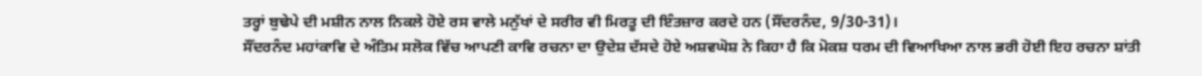ਤਰ੍ਹਾਂ ਬੁਢੇਪੇ ਦੀ ਮਸ਼ੀਨ ਨਾਲ ਨਿਕਲੇ ਹੋਏ ਰਸ ਵਾਲੇ ਮਨੁੱਖਾਂ ਦੇ ਸਰੀਰ ਵੀ ਮਿਰਤੂ ਦੀ ਇੰਤਜ਼ਾਰ ਕਰਦੇ ਹਨ (ਸੌਂਦਰਨੰਦ, 9/30-31)।
ਸੌਂਦਰਨੰਦ ਮਹਾਂਕਾਵਿ ਦੇ ਅੰਤਿਮ ਸਲੋਕ ਵਿੱਚ ਆਪਣੀ ਕਾਵਿ ਰਚਨਾ ਦਾ ਉਦੇਸ਼ ਦੱਸਦੇ ਹੋਏ ਅਸ਼ਵਘੋਸ਼ ਨੇ ਕਿਹਾ ਹੈ ਕਿ ਮੋਕਸ਼ ਧਰਮ ਦੀ ਵਿਆਖਿਆ ਨਾਲ ਭਰੀ ਹੋਈ ਇਹ ਰਚਨਾ ਸ਼ਾਂਤੀ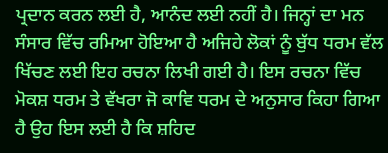ਪ੍ਰਦਾਨ ਕਰਨ ਲਈ ਹੈ, ਆਨੰਦ ਲਈ ਨਹੀਂ ਹੈ। ਜਿਨ੍ਹਾਂ ਦਾ ਮਨ ਸੰਸਾਰ ਵਿੱਚ ਰਮਿਆ ਹੋਇਆ ਹੈ ਅਜਿਹੇ ਲੋਕਾਂ ਨੂੰ ਬੁੱਧ ਧਰਮ ਵੱਲ ਖਿੱਚਣ ਲਈ ਇਹ ਰਚਨਾ ਲਿਖੀ ਗਈ ਹੈ। ਇਸ ਰਚਨਾ ਵਿੱਚ ਮੋਕਸ਼ ਧਰਮ ਤੇ ਵੱਖਰਾ ਜੋ ਕਾਵਿ ਧਰਮ ਦੇ ਅਨੁਸਾਰ ਕਿਹਾ ਗਿਆ ਹੈ ਉਹ ਇਸ ਲਈ ਹੈ ਕਿ ਸ਼ਹਿਦ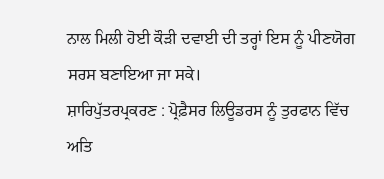ਨਾਲ ਮਿਲੀ ਹੋਈ ਕੌੜੀ ਦਵਾਈ ਦੀ ਤਰ੍ਹਾਂ ਇਸ ਨੂੰ ਪੀਣਯੋਗ ਸਰਸ ਬਣਾਇਆ ਜਾ ਸਕੇ।
ਸ਼ਾਰਿਪੁੱਤਰਪ੍ਰਕਰਣ : ਪ੍ਰੋਫ਼ੈਸਰ ਲਿਊਡਰਸ ਨੂੰ ਤੁਰਫਾਨ ਵਿੱਚ ਅਤਿ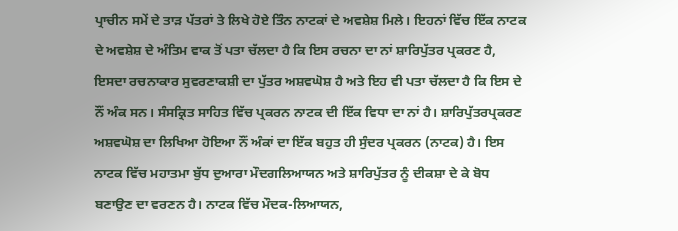ਪ੍ਰਾਚੀਨ ਸਮੇਂ ਦੇ ਤਾੜ ਪੱਤਰਾਂ ਤੇ ਲਿਖੇ ਹੋਏ ਤਿੰਨ ਨਾਟਕਾਂ ਦੇ ਅਵਸ਼ੇਸ਼ ਮਿਲੇ। ਇਹਨਾਂ ਵਿੱਚ ਇੱਕ ਨਾਟਕ ਦੇ ਅਵਸ਼ੇਸ਼ ਦੇ ਅੰਤਿਮ ਵਾਕ ਤੋਂ ਪਤਾ ਚੱਲਦਾ ਹੈ ਕਿ ਇਸ ਰਚਨਾ ਦਾ ਨਾਂ ਸ਼ਾਰਿਪੁੱਤਰ ਪ੍ਰਕਰਣ ਹੈ, ਇਸਦਾ ਰਚਨਾਕਾਰ ਸੁਵਰਣਾਕਸ਼ੀ ਦਾ ਪੁੱਤਰ ਅਸ਼ਵਘੋਸ਼ ਹੈ ਅਤੇ ਇਹ ਵੀ ਪਤਾ ਚੱਲਦਾ ਹੈ ਕਿ ਇਸ ਦੇ ਨੌਂ ਅੰਕ ਸਨ। ਸੰਸਕ੍ਰਿਤ ਸਾਹਿਤ ਵਿੱਚ ਪ੍ਰਕਰਨ ਨਾਟਕ ਦੀ ਇੱਕ ਵਿਧਾ ਦਾ ਨਾਂ ਹੈ। ਸ਼ਾਰਿਪੁੱਤਰਪ੍ਰਕਰਣ ਅਸ਼ਵਘੋਸ਼ ਦਾ ਲਿਖਿਆ ਹੋਇਆ ਨੌਂ ਅੰਕਾਂ ਦਾ ਇੱਕ ਬਹੁਤ ਹੀ ਸੁੰਦਰ ਪ੍ਰਕਰਨ (ਨਾਟਕ) ਹੈ। ਇਸ ਨਾਟਕ ਵਿੱਚ ਮਹਾਤਮਾ ਬੁੱਧ ਦੁਆਰਾ ਮੌਦਗਲਿਆਯਨ ਅਤੇ ਸ਼ਾਰਿਪੁੱਤਰ ਨੂੰ ਦੀਕਸ਼ਾ ਦੇ ਕੇ ਬੋਧ ਬਣਾਉਣ ਦਾ ਵਰਣਨ ਹੈ। ਨਾਟਕ ਵਿੱਚ ਮੌਦਕ-ਲਿਆਯਨ,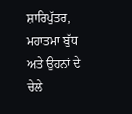ਸ਼ਾਰਿਪੁੱਤਰ, ਮਹਾਤਮਾ ਬੁੱਧ ਅਤੇ ਉਹਨਾਂ ਦੇ ਚੇਲੇ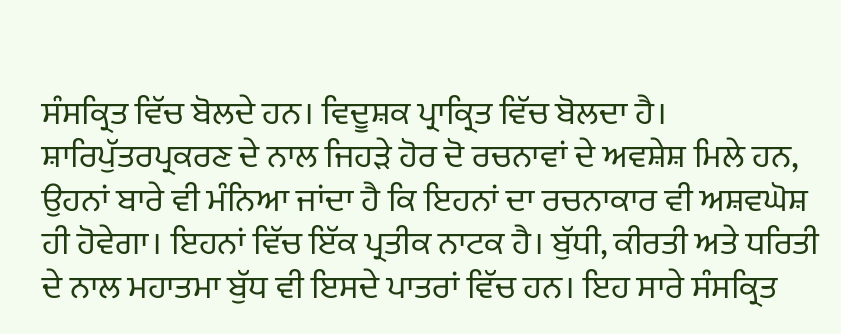ਸੰਸਕ੍ਰਿਤ ਵਿੱਚ ਬੋਲਦੇ ਹਨ। ਵਿਦੂਸ਼ਕ ਪ੍ਰਾਕ੍ਰਿਤ ਵਿੱਚ ਬੋਲਦਾ ਹੈ।
ਸ਼ਾਰਿਪੁੱਤਰਪ੍ਰਕਰਣ ਦੇ ਨਾਲ ਜਿਹੜੇ ਹੋਰ ਦੋ ਰਚਨਾਵਾਂ ਦੇ ਅਵਸ਼ੇਸ਼ ਮਿਲੇ ਹਨ, ਉਹਨਾਂ ਬਾਰੇ ਵੀ ਮੰਨਿਆ ਜਾਂਦਾ ਹੈ ਕਿ ਇਹਨਾਂ ਦਾ ਰਚਨਾਕਾਰ ਵੀ ਅਸ਼ਵਘੋਸ਼ ਹੀ ਹੋਵੇਗਾ। ਇਹਨਾਂ ਵਿੱਚ ਇੱਕ ਪ੍ਰਤੀਕ ਨਾਟਕ ਹੈ। ਬੁੱਧੀ, ਕੀਰਤੀ ਅਤੇ ਧਰਿਤੀ ਦੇ ਨਾਲ ਮਹਾਤਮਾ ਬੁੱਧ ਵੀ ਇਸਦੇ ਪਾਤਰਾਂ ਵਿੱਚ ਹਨ। ਇਹ ਸਾਰੇ ਸੰਸਕ੍ਰਿਤ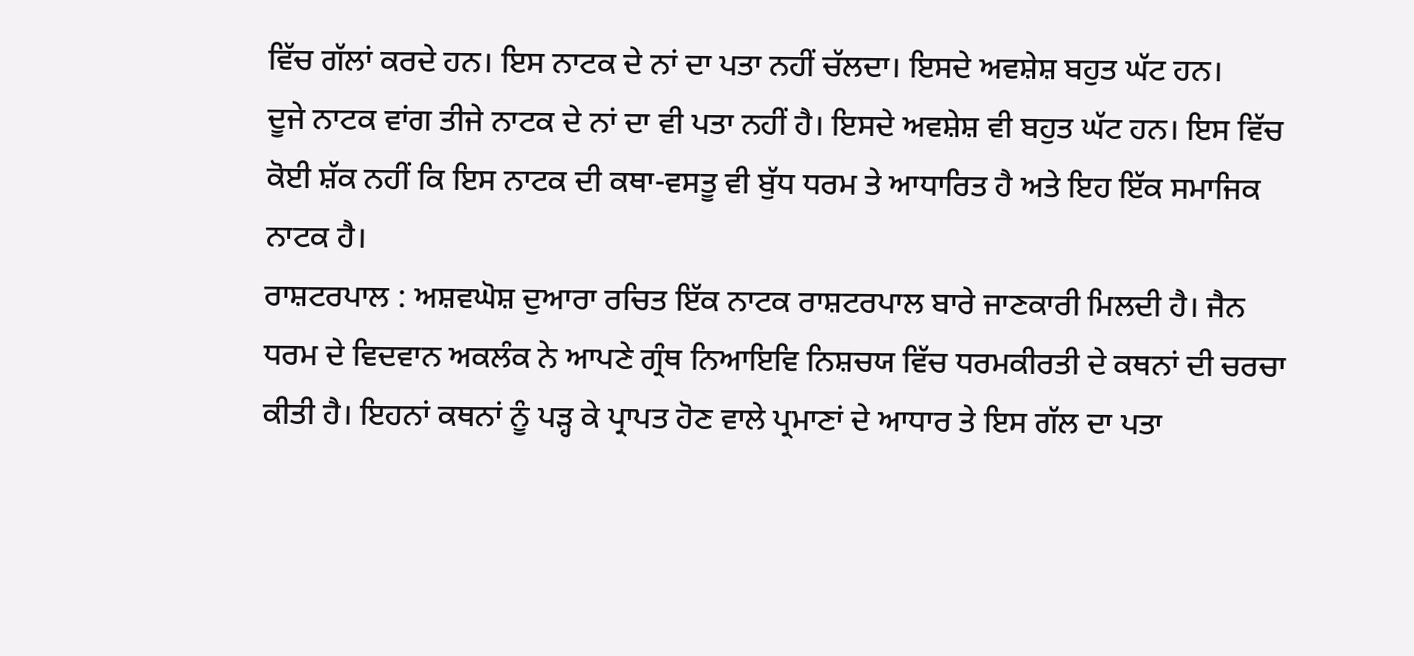ਵਿੱਚ ਗੱਲਾਂ ਕਰਦੇ ਹਨ। ਇਸ ਨਾਟਕ ਦੇ ਨਾਂ ਦਾ ਪਤਾ ਨਹੀਂ ਚੱਲਦਾ। ਇਸਦੇ ਅਵਸ਼ੇਸ਼ ਬਹੁਤ ਘੱਟ ਹਨ।
ਦੂਜੇ ਨਾਟਕ ਵਾਂਗ ਤੀਜੇ ਨਾਟਕ ਦੇ ਨਾਂ ਦਾ ਵੀ ਪਤਾ ਨਹੀਂ ਹੈ। ਇਸਦੇ ਅਵਸ਼ੇਸ਼ ਵੀ ਬਹੁਤ ਘੱਟ ਹਨ। ਇਸ ਵਿੱਚ ਕੋਈ ਸ਼ੱਕ ਨਹੀਂ ਕਿ ਇਸ ਨਾਟਕ ਦੀ ਕਥਾ-ਵਸਤੂ ਵੀ ਬੁੱਧ ਧਰਮ ਤੇ ਆਧਾਰਿਤ ਹੈ ਅਤੇ ਇਹ ਇੱਕ ਸਮਾਜਿਕ ਨਾਟਕ ਹੈ।
ਰਾਸ਼ਟਰਪਾਲ : ਅਸ਼ਵਘੋਸ਼ ਦੁਆਰਾ ਰਚਿਤ ਇੱਕ ਨਾਟਕ ਰਾਸ਼ਟਰਪਾਲ ਬਾਰੇ ਜਾਣਕਾਰੀ ਮਿਲਦੀ ਹੈ। ਜੈਨ ਧਰਮ ਦੇ ਵਿਦਵਾਨ ਅਕਲੰਕ ਨੇ ਆਪਣੇ ਗ੍ਰੰਥ ਨਿਆਇਵਿ ਨਿਸ਼ਚਯ ਵਿੱਚ ਧਰਮਕੀਰਤੀ ਦੇ ਕਥਨਾਂ ਦੀ ਚਰਚਾ ਕੀਤੀ ਹੈ। ਇਹਨਾਂ ਕਥਨਾਂ ਨੂੰ ਪੜ੍ਹ ਕੇ ਪ੍ਰਾਪਤ ਹੋਣ ਵਾਲੇ ਪ੍ਰਮਾਣਾਂ ਦੇ ਆਧਾਰ ਤੇ ਇਸ ਗੱਲ ਦਾ ਪਤਾ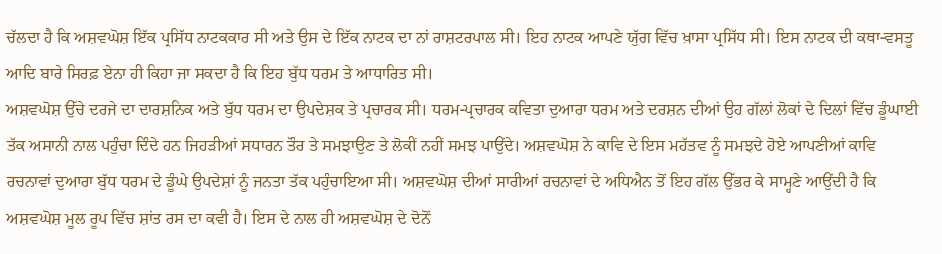ਚੱਲਦਾ ਹੈ ਕਿ ਅਸ਼ਵਘੋਸ਼ ਇੱਕ ਪ੍ਰਸਿੱਧ ਨਾਟਕਕਾਰ ਸੀ ਅਤੇ ਉਸ ਦੇ ਇੱਕ ਨਾਟਕ ਦਾ ਨਾਂ ਰਾਸ਼ਟਰਪਾਲ ਸੀ। ਇਹ ਨਾਟਕ ਆਪਣੇ ਯੁੱਗ ਵਿੱਚ ਖ਼ਾਸਾ ਪ੍ਰਸਿੱਧ ਸੀ। ਇਸ ਨਾਟਕ ਦੀ ਕਥਾ-ਵਸਤੂ ਆਦਿ ਬਾਰੇ ਸਿਰਫ਼ ਏਨਾ ਹੀ ਕਿਹਾ ਜਾ ਸਕਦਾ ਹੈ ਕਿ ਇਹ ਬੁੱਧ ਧਰਮ ਤੇ ਆਧਾਰਿਤ ਸੀ।
ਅਸ਼ਵਘੋਸ਼ ਉੱਚੇ ਦਰਜੇ ਦਾ ਦਾਰਸ਼ਨਿਕ ਅਤੇ ਬੁੱਧ ਧਰਮ ਦਾ ਉਪਦੇਸ਼ਕ ਤੇ ਪ੍ਰਚਾਰਕ ਸੀ। ਧਰਮ-ਪ੍ਰਚਾਰਕ ਕਵਿਤਾ ਦੁਆਰਾ ਧਰਮ ਅਤੇ ਦਰਸ਼ਨ ਦੀਆਂ ਉਹ ਗੱਲਾਂ ਲੋਕਾਂ ਦੇ ਦਿਲਾਂ ਵਿੱਚ ਡੂੰਘਾਈ ਤੱਕ ਅਸਾਨੀ ਨਾਲ ਪਹੁੰਚਾ ਦਿੰਦੇ ਹਨ ਜਿਹੜੀਆਂ ਸਧਾਰਨ ਤੌਰ ਤੇ ਸਮਝਾਉਣ ਤੇ ਲੋਕੀਂ ਨਹੀਂ ਸਮਝ ਪਾਉਂਦੇ। ਅਸ਼ਵਘੋਸ਼ ਨੇ ਕਾਵਿ ਦੇ ਇਸ ਮਹੱਤਵ ਨੂੰ ਸਮਝਦੇ ਹੋਏ ਆਪਣੀਆਂ ਕਾਵਿ ਰਚਨਾਵਾਂ ਦੁਆਰਾ ਬੁੱਧ ਧਰਮ ਦੇ ਡੂੰਘੇ ਉਪਦੇਸ਼ਾਂ ਨੂੰ ਜਨਤਾ ਤੱਕ ਪਹੁੰਚਾਇਆ ਸੀ। ਅਸ਼ਵਘੋਸ਼ ਦੀਆਂ ਸਾਰੀਆਂ ਰਚਨਾਵਾਂ ਦੇ ਅਧਿਐਨ ਤੋਂ ਇਹ ਗੱਲ ਉੱਭਰ ਕੇ ਸਾਮ੍ਹਣੇ ਆਉਂਦੀ ਹੈ ਕਿ ਅਸ਼ਵਘੋਸ਼ ਮੂਲ ਰੂਪ ਵਿੱਚ ਸ਼ਾਂਤ ਰਸ ਦਾ ਕਵੀ ਹੈ। ਇਸ ਦੇ ਨਾਲ ਹੀ ਅਸ਼ਵਘੋਸ਼ ਦੇ ਦੋਨੋਂ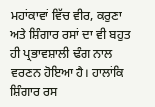ਮਹਾਂਕਾਵਾਂ ਵਿੱਚ ਵੀਰ, ਕਰੁਣਾ ਅਤੇ ਸ਼ਿੰਗਾਰ ਰਸਾਂ ਦਾ ਵੀ ਬਹੁਤ ਹੀ ਪ੍ਰਭਾਵਸ਼ਾਲੀ ਢੰਗ ਨਾਲ ਵਰਣਨ ਹੋਇਆ ਹੈ। ਹਾਲਾਂਕਿ ਸ਼ਿੰਗਾਰ ਰਸ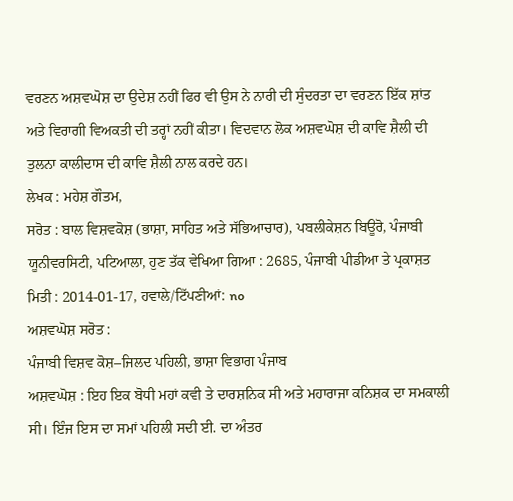ਵਰਣਨ ਅਸ਼ਵਘੋਸ਼ ਦਾ ਉਦੇਸ਼ ਨਹੀਂ ਫਿਰ ਵੀ ਉਸ ਨੇ ਨਾਰੀ ਦੀ ਸੁੰਦਰਤਾ ਦਾ ਵਰਣਨ ਇੱਕ ਸ਼ਾਂਤ ਅਤੇ ਵਿਰਾਗੀ ਵਿਅਕਤੀ ਦੀ ਤਰ੍ਹਾਂ ਨਹੀਂ ਕੀਤਾ। ਵਿਦਵਾਨ ਲੋਕ ਅਸ਼ਵਘੋਸ਼ ਦੀ ਕਾਵਿ ਸ਼ੈਲੀ ਦੀ ਤੁਲਨਾ ਕਾਲੀਦਾਸ ਦੀ ਕਾਵਿ ਸ਼ੈਲੀ ਨਾਲ ਕਰਦੇ ਹਨ।
ਲੇਖਕ : ਮਹੇਸ਼ ਗੌਤਮ,
ਸਰੋਤ : ਬਾਲ ਵਿਸ਼ਵਕੋਸ਼ (ਭਾਸ਼ਾ, ਸਾਹਿਤ ਅਤੇ ਸੱਭਿਆਚਾਰ), ਪਬਲੀਕੇਸ਼ਨ ਬਿਊਰੋ, ਪੰਜਾਬੀ ਯੂਨੀਵਰਸਿਟੀ, ਪਟਿਆਲਾ, ਹੁਣ ਤੱਕ ਵੇਖਿਆ ਗਿਆ : 2685, ਪੰਜਾਬੀ ਪੀਡੀਆ ਤੇ ਪ੍ਰਕਾਸ਼ਤ ਮਿਤੀ : 2014-01-17, ਹਵਾਲੇ/ਟਿੱਪਣੀਆਂ: no
ਅਸ਼ਵਘੋਸ਼ ਸਰੋਤ :
ਪੰਜਾਬੀ ਵਿਸ਼ਵ ਕੋਸ਼–ਜਿਲਦ ਪਹਿਲੀ, ਭਾਸ਼ਾ ਵਿਭਾਗ ਪੰਜਾਬ
ਅਸ਼ਵਘੋਸ਼ : ਇਹ ਇਕ ਬੋਧੀ ਮਹਾਂ ਕਵੀ ਤੇ ਦਾਰਸ਼ਨਿਕ ਸੀ ਅਤੇ ਮਹਾਰਾਜਾ ਕਨਿਸ਼ਕ ਦਾ ਸਮਕਾਲੀ ਸੀ। ਇੰਜ ਇਸ ਦਾ ਸਮਾਂ ਪਹਿਲੀ ਸਦੀ ਈ. ਦਾ ਅੰਤਰ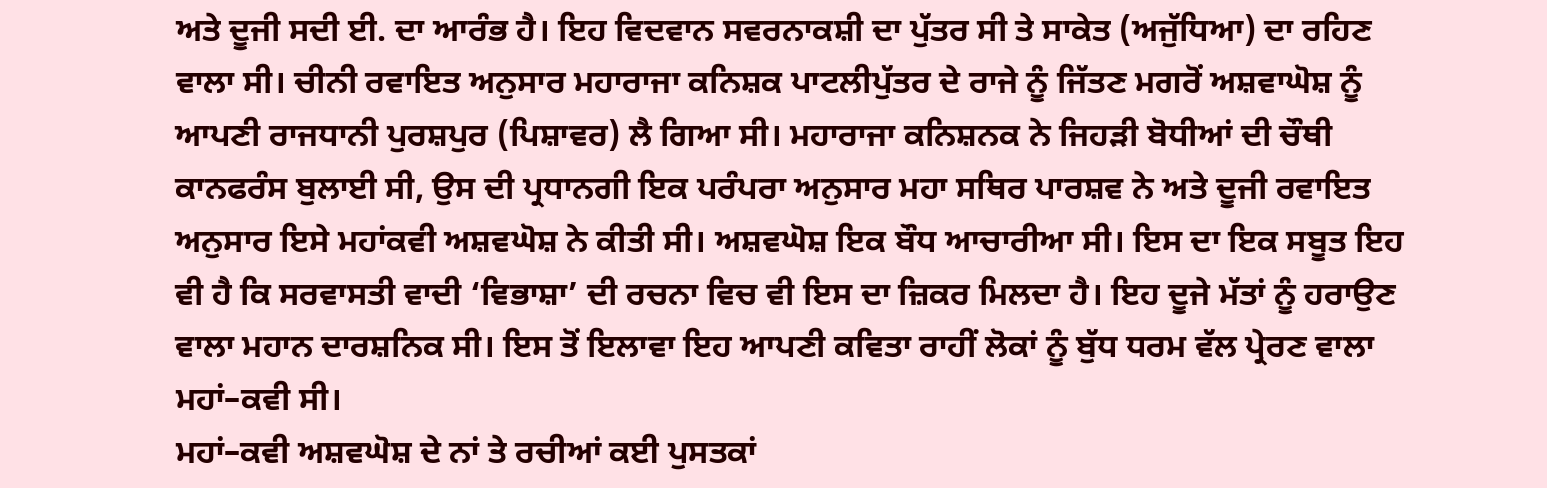ਅਤੇ ਦੂਜੀ ਸਦੀ ਈ. ਦਾ ਆਰੰਭ ਹੈ। ਇਹ ਵਿਦਵਾਨ ਸਵਰਨਾਕਸ਼ੀ ਦਾ ਪੁੱਤਰ ਸੀ ਤੇ ਸਾਕੇਤ (ਅਜੁੱਧਿਆ) ਦਾ ਰਹਿਣ ਵਾਲਾ ਸੀ। ਚੀਨੀ ਰਵਾਇਤ ਅਨੁਸਾਰ ਮਹਾਰਾਜਾ ਕਨਿਸ਼ਕ ਪਾਟਲੀਪੁੱਤਰ ਦੇ ਰਾਜੇ ਨੂੰ ਜਿੱਤਣ ਮਗਰੋਂ ਅਸ਼ਵਾਘੋਸ਼ ਨੂੰ ਆਪਣੀ ਰਾਜਧਾਨੀ ਪੁਰਸ਼ਪੁਰ (ਪਿਸ਼ਾਵਰ) ਲੈ ਗਿਆ ਸੀ। ਮਹਾਰਾਜਾ ਕਨਿਸ਼ਨਕ ਨੇ ਜਿਹੜੀ ਬੋਧੀਆਂ ਦੀ ਚੌਥੀ ਕਾਨਫਰੰਸ ਬੁਲਾਈ ਸੀ, ਉਸ ਦੀ ਪ੍ਰਧਾਨਗੀ ਇਕ ਪਰੰਪਰਾ ਅਨੁਸਾਰ ਮਹਾ ਸਥਿਰ ਪਾਰਸ਼ਵ ਨੇ ਅਤੇ ਦੂਜੀ ਰਵਾਇਤ ਅਨੁਸਾਰ ਇਸੇ ਮਹਾਂਕਵੀ ਅਸ਼ਵਘੋਸ਼ ਨੇ ਕੀਤੀ ਸੀ। ਅਸ਼ਵਘੋਸ਼ ਇਕ ਬੌਧ ਆਚਾਰੀਆ ਸੀ। ਇਸ ਦਾ ਇਕ ਸਬੂਤ ਇਹ ਵੀ ਹੈ ਕਿ ਸਰਵਾਸਤੀ ਵਾਦੀ ‘ਵਿਭਾਸ਼ਾ’ ਦੀ ਰਚਨਾ ਵਿਚ ਵੀ ਇਸ ਦਾ ਜ਼ਿਕਰ ਮਿਲਦਾ ਹੈ। ਇਹ ਦੂਜੇ ਮੱਤਾਂ ਨੂੰ ਹਰਾਉਣ ਵਾਲਾ ਮਹਾਨ ਦਾਰਸ਼ਨਿਕ ਸੀ। ਇਸ ਤੋਂ ਇਲਾਵਾ ਇਹ ਆਪਣੀ ਕਵਿਤਾ ਰਾਹੀਂ ਲੋਕਾਂ ਨੂੰ ਬੁੱਧ ਧਰਮ ਵੱਲ ਪ੍ਰੇਰਣ ਵਾਲਾ ਮਹਾਂ–ਕਵੀ ਸੀ।
ਮਹਾਂ–ਕਵੀ ਅਸ਼ਵਘੋਸ਼ ਦੇ ਨਾਂ ਤੇ ਰਚੀਆਂ ਕਈ ਪੁਸਤਕਾਂ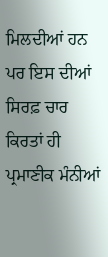ਮਿਲਦੀਆਂ ਹਨ ਪਰ ਇਸ ਦੀਆਂ ਸਿਰਫ਼ ਚਾਰ ਕਿਰਤਾਂ ਹੀ ਪ੍ਰਮਾਣੀਕ ਮੰਨੀਆਂ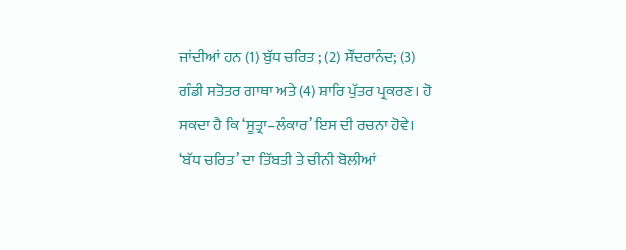ਜਾਂਦੀਆਂ ਹਨ (1) ਬੁੱਧ ਚਰਿਤ ; (2) ਸੌਂਦਰਾਨੰਦ; (3) ਗੰਡੀ ਸਤੋਤਰ ਗਾਥਾ ਅਤੇ (4) ਸ਼ਾਰਿ ਪੁੱਤਰ ਪ੍ਰਕਰਣ। ਹੋ ਸਕਦਾ ਹੈ ਕਿ ‘ਸੂਤ੍ਰਾ–ਲੰਕਾਰ’ ਇਸ ਦੀ ਰਚਨਾ ਹੋਵੇ। ‘ਬੱਧ ਚਰਿਤ’ ਦਾ ਤਿੱਬਤੀ ਤੇ ਚੀਨੀ ਬੋਲੀਆਂ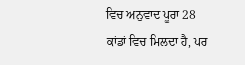ਵਿਚ ਅਨੁਵਾਦ ਪੂਰਾ 28 ਕਾਂਡਾਂ ਵਿਚ ਮਿਲਦਾ ਹੈ, ਪਰ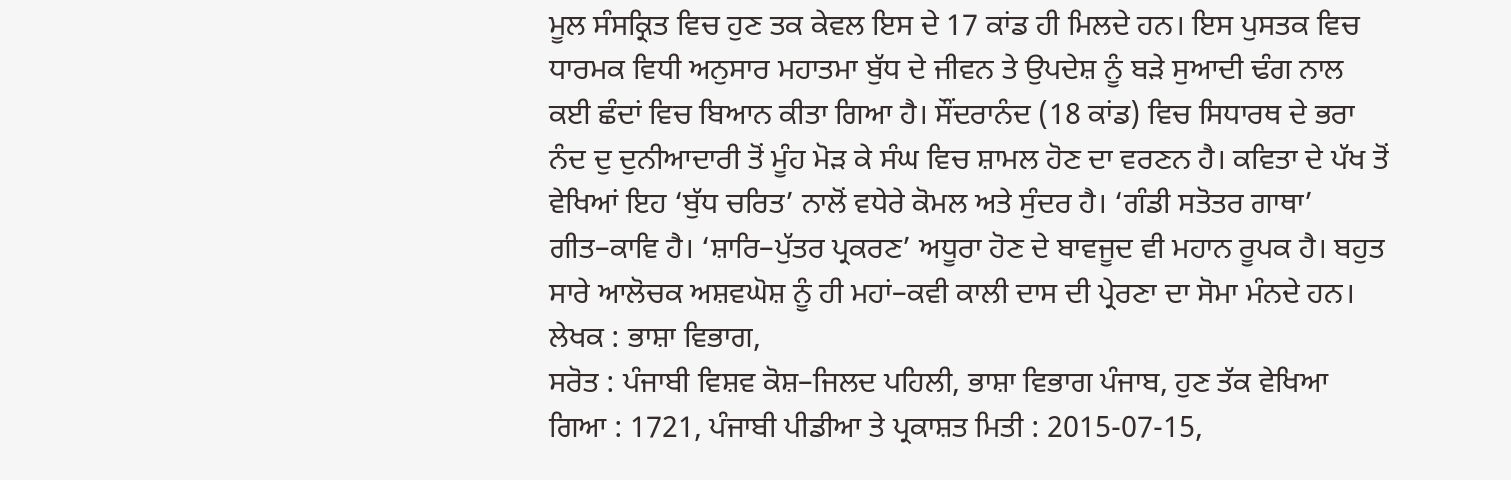ਮੂਲ ਸੰਸਕ੍ਰਿਤ ਵਿਚ ਹੁਣ ਤਕ ਕੇਵਲ ਇਸ ਦੇ 17 ਕਾਂਡ ਹੀ ਮਿਲਦੇ ਹਨ। ਇਸ ਪੁਸਤਕ ਵਿਚ ਧਾਰਮਕ ਵਿਧੀ ਅਨੁਸਾਰ ਮਹਾਤਮਾ ਬੁੱਧ ਦੇ ਜੀਵਨ ਤੇ ਉਪਦੇਸ਼ ਨੂੰ ਬੜੇ ਸੁਆਦੀ ਢੰਗ ਨਾਲ ਕਈ ਛੰਦਾਂ ਵਿਚ ਬਿਆਨ ਕੀਤਾ ਗਿਆ ਹੈ। ਸੌਂਦਰਾਨੰਦ (18 ਕਾਂਡ) ਵਿਚ ਸਿਧਾਰਥ ਦੇ ਭਰਾ ਨੰਦ ਦੁ ਦੁਨੀਆਦਾਰੀ ਤੋਂ ਮੂੰਹ ਮੋੜ ਕੇ ਸੰਘ ਵਿਚ ਸ਼ਾਮਲ ਹੋਣ ਦਾ ਵਰਣਨ ਹੈ। ਕਵਿਤਾ ਦੇ ਪੱਖ ਤੋਂ ਵੇਖਿਆਂ ਇਹ ‘ਬੁੱਧ ਚਰਿਤ’ ਨਾਲੋਂ ਵਧੇਰੇ ਕੋਮਲ ਅਤੇ ਸੁੰਦਰ ਹੈ। ‘ਗੰਡੀ ਸਤੋਤਰ ਗਾਥਾ’ ਗੀਤ–ਕਾਵਿ ਹੈ। ‘ਸ਼ਾਰਿ–ਪੁੱਤਰ ਪ੍ਰਕਰਣ’ ਅਧੂਰਾ ਹੋਣ ਦੇ ਬਾਵਜੂਦ ਵੀ ਮਹਾਨ ਰੂਪਕ ਹੈ। ਬਹੁਤ ਸਾਰੇ ਆਲੋਚਕ ਅਸ਼ਵਘੋਸ਼ ਨੂੰ ਹੀ ਮਹਾਂ–ਕਵੀ ਕਾਲੀ ਦਾਸ ਦੀ ਪ੍ਰੇਰਣਾ ਦਾ ਸੋਮਾ ਮੰਨਦੇ ਹਨ।
ਲੇਖਕ : ਭਾਸ਼ਾ ਵਿਭਾਗ,
ਸਰੋਤ : ਪੰਜਾਬੀ ਵਿਸ਼ਵ ਕੋਸ਼–ਜਿਲਦ ਪਹਿਲੀ, ਭਾਸ਼ਾ ਵਿਭਾਗ ਪੰਜਾਬ, ਹੁਣ ਤੱਕ ਵੇਖਿਆ ਗਿਆ : 1721, ਪੰਜਾਬੀ ਪੀਡੀਆ ਤੇ ਪ੍ਰਕਾਸ਼ਤ ਮਿਤੀ : 2015-07-15,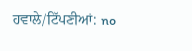ਹਵਾਲੇ/ਟਿੱਪਣੀਆਂ: no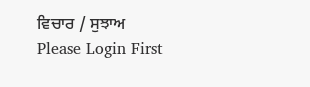ਵਿਚਾਰ / ਸੁਝਾਅ
Please Login First